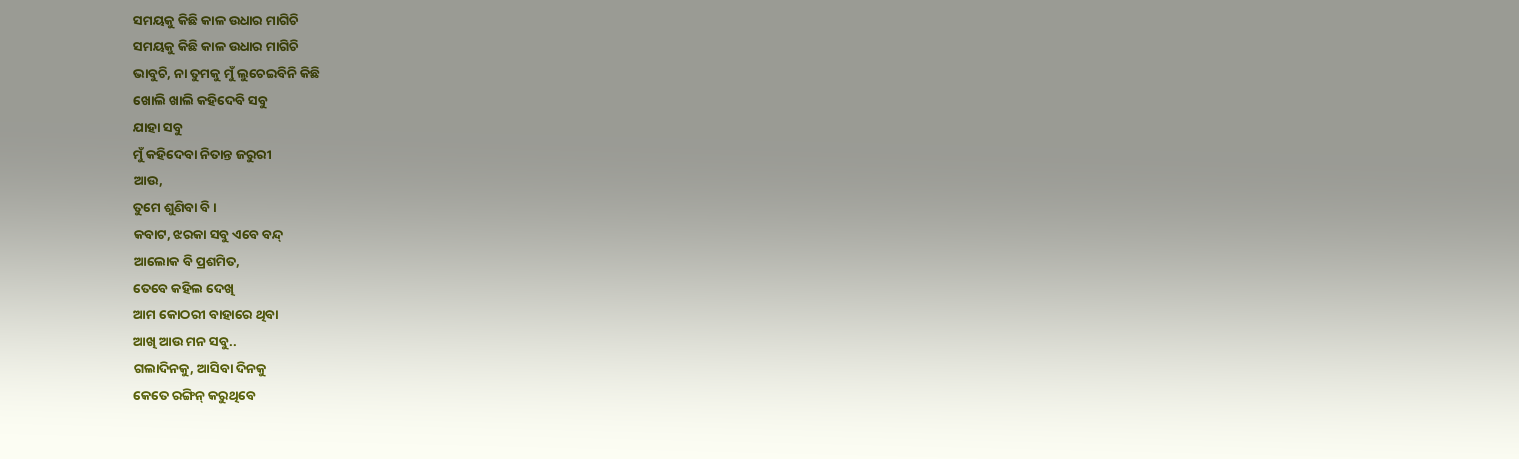ସମୟକୁ କିଛି କାଳ ଉଧାର ମାଗିଚି
ସମୟକୁ କିଛି କାଳ ଉଧାର ମାଗିଚି
ଭାବୁଚି, ନା ତୁମକୁ ମୁଁ ଲୁଚେଇବିନି କିଛି
ଖୋଲି ଖାଲି କହିଦେବି ସବୁ
ଯାହା ସବୁ
ମୁଁ କହିଦେବା ନିତାନ୍ତ ଜରୁରୀ
ଆଉ,
ତୁମେ ଶୁଣିବା ବି ।
କବାଟ, ଝରକା ସବୁ ଏବେ ବନ୍ଦ୍
ଆଲୋକ ବି ପ୍ରଶମିତ,
ତେବେ କହିଲ ଦେଖି
ଆମ କୋଠରୀ ବାହାରେ ଥିବା
ଆଖି ଆଉ ମନ ସବୁ..
ଗଲାଦିନକୁ, ଆସିବା ଦିନକୁ
କେତେ ରଙ୍ଗିନ୍ କରୁଥିବେ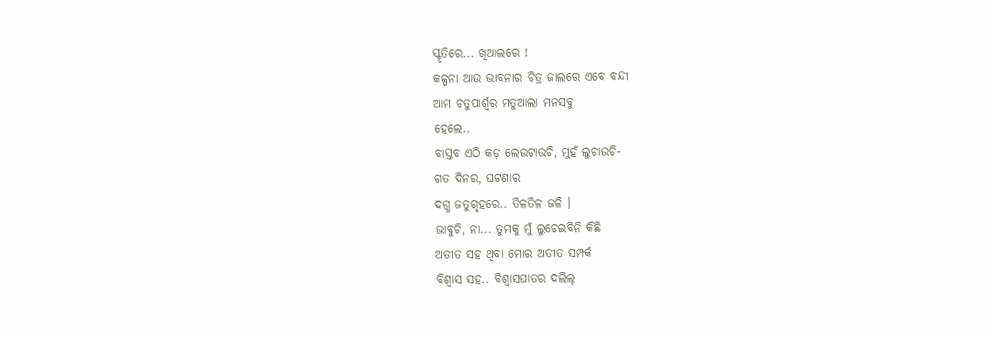ସ୍କୃତିରେ... ଖିଆଲରେ !
କଳ୍ପନା ଆଉ ଭାବନାର ଚିତ୍ର ଜାଲରେ ଏବେ ବନ୍ଦୀ
ଆମ ଚତୁପାର୍ଶ୍ଵର ମତୁଆଲା ମନସବୁ
ହେଲେ..
ବାସ୍ତବ ଏଠି କଡ଼ ଲେଉଟାଉଚି, ମୁହଁ ଲୁଚାଉଚି-
ଗତ ଦିନର, ଘଟଣାର
ଦଗ୍ଧ ଜତୁଗୃହରେ.. ତିଳତିଳ ଜଳି ।
ଭାବୁଚି, ନା... ତୁମକୁ ମୁଁ ଲୁଚେଇବିନି କିଛି
ଅତୀତ ସହ ଥିବା ମୋର ଅତୀତ ସମ୍ପର୍କ
ବିଶ୍ଵାସ ସହ.. ବିଶ୍ଵାସଘାତର ଦଲିଲ୍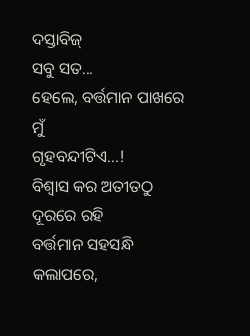ଦସ୍ତାବିଜ୍
ସବୁ ସତ...
ହେଲେ, ବର୍ତ୍ତମାନ ପାଖରେ ମୁଁ
ଗୃହବନ୍ଦୀଟିଏ...!
ବିଶ୍ୱାସ କର ଅତୀତଠୁ ଦୂରରେ ରହି
ବର୍ତ୍ତମାନ ସହସନ୍ଧି କଲାପରେ,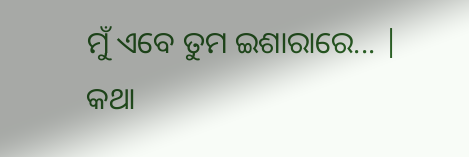ମୁଁ ଏବେ ତୁମ ଇଶାରାରେ... |
କଥା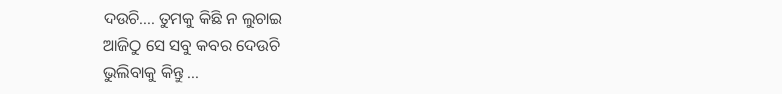ଦଉଚି.... ତୁମକୁ କିଛି ନ ଲୁଚାଇ
ଆଜିଠୁ ସେ ସବୁ କବର ଦେଉଚି
ଭୁଲିବାକୁ କିନ୍ତୁ ...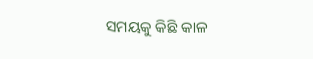ସମୟକୁ କିଛି କାଳ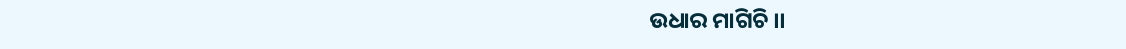ଉଧାର ମାଗିଚି ।।